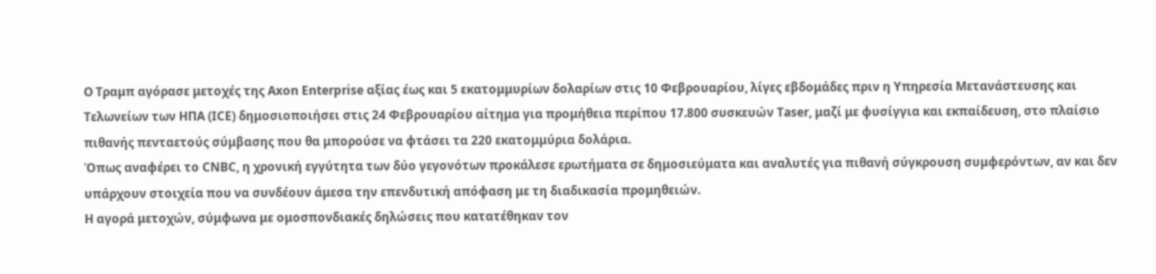Ο Τραμπ αγόρασε μετοχές της Axon Enterprise αξίας έως και 5 εκατομμυρίων δολαρίων στις 10 Φεβρουαρίου, λίγες εβδομάδες πριν η Υπηρεσία Μετανάστευσης και Τελωνείων των ΗΠΑ (ICE) δημοσιοποιήσει στις 24 Φεβρουαρίου αίτημα για προμήθεια περίπου 17.800 συσκευών Taser, μαζί με φυσίγγια και εκπαίδευση, στο πλαίσιο πιθανής πενταετούς σύμβασης που θα μπορούσε να φτάσει τα 220 εκατομμύρια δολάρια.
Όπως αναφέρει το CNBC, η χρονική εγγύτητα των δύο γεγονότων προκάλεσε ερωτήματα σε δημοσιεύματα και αναλυτές για πιθανή σύγκρουση συμφερόντων, αν και δεν υπάρχουν στοιχεία που να συνδέουν άμεσα την επενδυτική απόφαση με τη διαδικασία προμηθειών.
Η αγορά μετοχών, σύμφωνα με ομοσπονδιακές δηλώσεις που κατατέθηκαν τον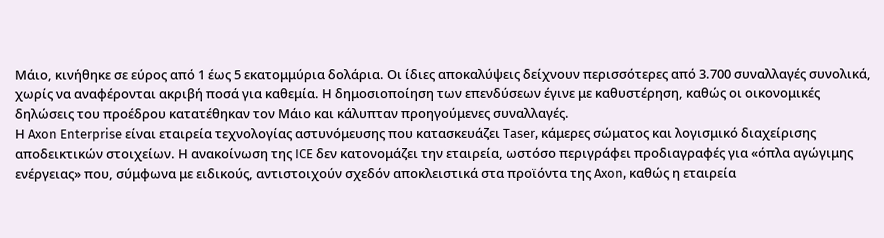Μάιο, κινήθηκε σε εύρος από 1 έως 5 εκατομμύρια δολάρια. Οι ίδιες αποκαλύψεις δείχνουν περισσότερες από 3.700 συναλλαγές συνολικά, χωρίς να αναφέρονται ακριβή ποσά για καθεμία. Η δημοσιοποίηση των επενδύσεων έγινε με καθυστέρηση, καθώς οι οικονομικές δηλώσεις του προέδρου κατατέθηκαν τον Μάιο και κάλυπταν προηγούμενες συναλλαγές.
Η Axon Enterprise είναι εταιρεία τεχνολογίας αστυνόμευσης που κατασκευάζει Taser, κάμερες σώματος και λογισμικό διαχείρισης αποδεικτικών στοιχείων. Η ανακοίνωση της ICE δεν κατονομάζει την εταιρεία, ωστόσο περιγράφει προδιαγραφές για «όπλα αγώγιμης ενέργειας» που, σύμφωνα με ειδικούς, αντιστοιχούν σχεδόν αποκλειστικά στα προϊόντα της Axon, καθώς η εταιρεία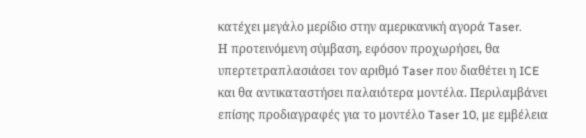κατέχει μεγάλο μερίδιο στην αμερικανική αγορά Taser.
Η προτεινόμενη σύμβαση, εφόσον προχωρήσει, θα υπερτετραπλασιάσει τον αριθμό Taser που διαθέτει η ICE και θα αντικαταστήσει παλαιότερα μοντέλα. Περιλαμβάνει επίσης προδιαγραφές για το μοντέλο Taser 10, με εμβέλεια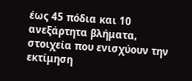έως 45 πόδια και 10 ανεξάρτητα βλήματα, στοιχεία που ενισχύουν την εκτίμηση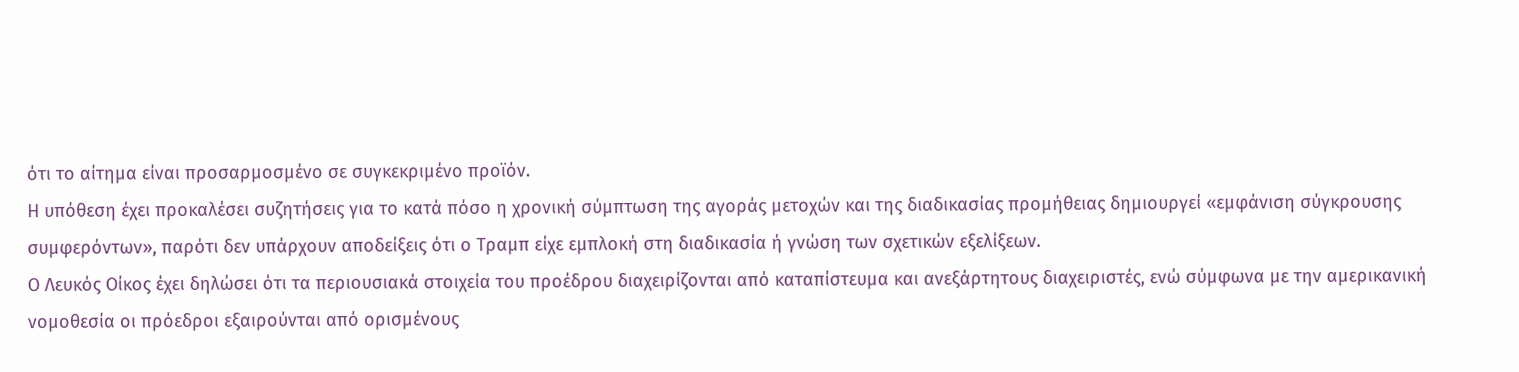ότι το αίτημα είναι προσαρμοσμένο σε συγκεκριμένο προϊόν.
Η υπόθεση έχει προκαλέσει συζητήσεις για το κατά πόσο η χρονική σύμπτωση της αγοράς μετοχών και της διαδικασίας προμήθειας δημιουργεί «εμφάνιση σύγκρουσης συμφερόντων», παρότι δεν υπάρχουν αποδείξεις ότι ο Τραμπ είχε εμπλοκή στη διαδικασία ή γνώση των σχετικών εξελίξεων.
Ο Λευκός Οίκος έχει δηλώσει ότι τα περιουσιακά στοιχεία του προέδρου διαχειρίζονται από καταπίστευμα και ανεξάρτητους διαχειριστές, ενώ σύμφωνα με την αμερικανική νομοθεσία οι πρόεδροι εξαιρούνται από ορισμένους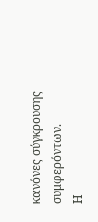κανόνες σύγκρουσης συμφερόντων.
Η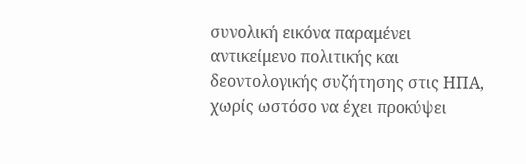συνολική εικόνα παραμένει αντικείμενο πολιτικής και δεοντολογικής συζήτησης στις ΗΠΑ, χωρίς ωστόσο να έχει προκύψει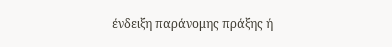ένδειξη παράνομης πράξης ή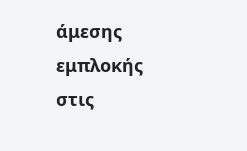άμεσης εμπλοκής στις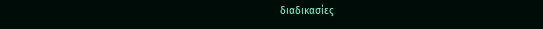διαδικασίες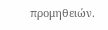προμηθειών.